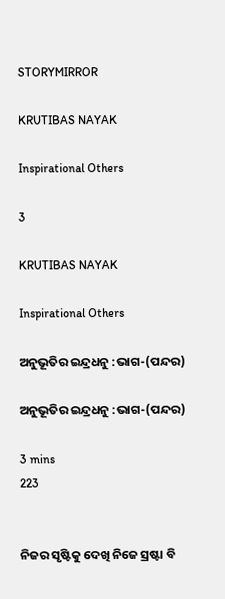STORYMIRROR

KRUTIBAS NAYAK

Inspirational Others

3

KRUTIBAS NAYAK

Inspirational Others

ଅନୁଭୂତିର ଇନ୍ଦ୍ରଧନୁ :ଭାଗ-(ପନ୍ଦର)

ଅନୁଭୂତିର ଇନ୍ଦ୍ରଧନୁ :ଭାଗ-(ପନ୍ଦର)

3 mins
223


ନିଜର ସୃଷ୍ଟିକୁ ଦେଖି ନିଜେ ସ୍ରଷ୍ଟା ବି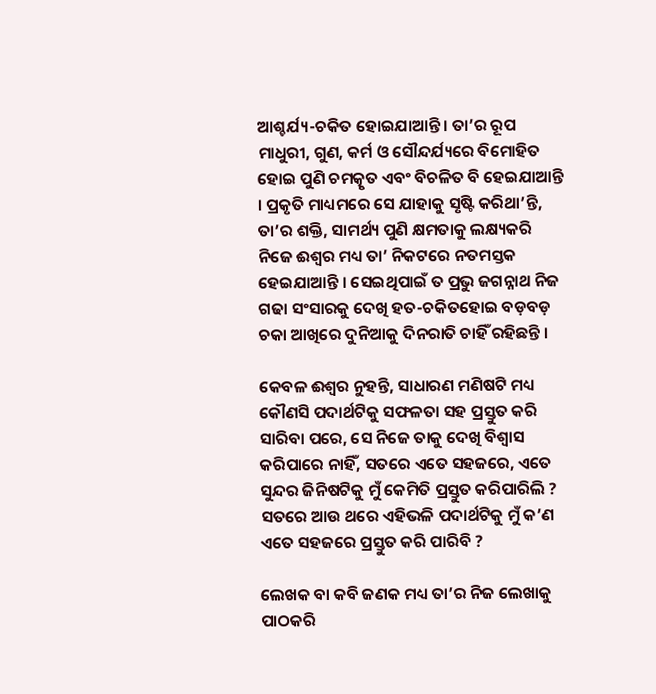ଆଶ୍ଚର୍ଯ୍ୟ-ଚକିତ ହୋଇଯାଆନ୍ତି । ତା’ର ରୂପ ମାଧୁରୀ, ଗୁଣ, କର୍ମ ଓ ସୌନ୍ଦର୍ଯ୍ୟରେ ବିମୋହିତ ହୋଇ ପୁଣି ଚମତ୍କୃତ ଏବଂ ବିଚଳିତ ବି ହେଇଯାଆନ୍ତି । ପ୍ରକୃତି ମାଧ୍ୟମରେ ସେ ଯାହାକୁ ସୃଷ୍ଟି କରିଥା’ନ୍ତି, ତା’ର ଶକ୍ତି, ସାମର୍ଥ୍ୟ ପୁଣି କ୍ଷମତାକୁ ଲକ୍ଷ୍ୟକରି ନିଜେ ଈଶ୍ଵର ମଧ୍ୟ ତା’ ନିକଟରେ ନତମସ୍ତକ ହେଇଯାଆନ୍ତି । ସେଇଥିପାଇଁ ତ ପ୍ରଭୁ ଜଗନ୍ନାଥ ନିଜ ଗଢା ସଂସାରକୁ ଦେଖି ହତ-ଚକିତହୋଇ ବଡ଼ବଡ଼ ଚକା ଆଖିରେ ଦୁନିଆକୁ ଦିନରାତି ଚାହିଁ ରହିଛନ୍ତି ।

କେବଳ ଈଶ୍ଵର ନୁହନ୍ତି, ସାଧାରଣ ମଣିଷଟି ମଧ୍ୟ କୌଣସି ପଦାର୍ଥଟିକୁ ସଫଳତା ସହ ପ୍ରସ୍ତୁତ କରି ସାରିବା ପରେ, ସେ ନିଜେ ତାକୁ ଦେଖି ବିଶ୍ଵାସ କରିପାରେ ନାହିଁ, ସତରେ ଏତେ ସହଜରେ, ଏତେ ସୁନ୍ଦର ଜିନିଷଟିକୁ ମୁଁ କେମିତି ପ୍ରସ୍ତୁତ କରିପାରିଲି ? ସତରେ ଆଉ ଥରେ ଏହିଭଳି ପଦାର୍ଥଟିକୁ ମୁଁ କ’ଣ ଏତେ ସହଜରେ ପ୍ରସ୍ତୁତ କରି ପାରିବି ?

ଲେଖକ ବା କବି ଜଣକ ମଧ୍ୟ ତା’ର ନିଜ ଲେଖାକୁ ପାଠକରି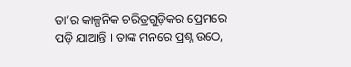ତା’ର କାଳ୍ପନିକ ଚରିତ୍ରଗୁଡ଼ିକର ପ୍ରେମରେ ପଡ଼ି ଯାଆନ୍ତି । ତାଙ୍କ ମନରେ ପ୍ରଶ୍ନ ଉଠେ,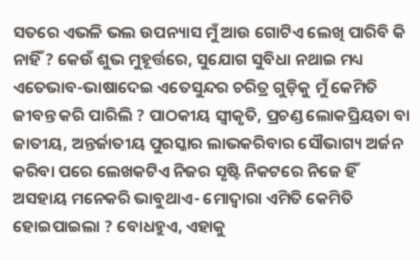ସତରେ ଏଭଳି ଭଲ ଉପନ୍ୟାସ ମୁଁ ଆଉ ଗୋଟିଏ ଲେଖି ପାରିବି କି ନାହିଁ ? କେଉଁ ଶୁଭ ମୁହୂର୍ତ୍ତରେ, ସୁଯୋଗ ସୁବିଧା ନଥାଇ ମଧ୍ୟ ଏତେଭାବ-ଭାଷାଦେଇ ଏତେସୁନ୍ଦର ଚରିତ୍ର ଗୁଡ଼ିକୁ ମୁଁ କେମିତି ଜୀବନ୍ତ କରି ପାରିଲି ? ପାଠକୀୟ ସ୍ଵୀକୃତି, ପ୍ରଚଣ୍ଡ ଲୋକପ୍ରିୟତା ବା ଜାତୀୟ, ଅନ୍ତର୍ଜାତୀୟ ପୁରସ୍କାର ଲାଭକରିବାର ସୌଭାଗ୍ୟ ଅର୍ଜନ କରିବା ପରେ ଲେଖକଟିଏ ନିଜର ସୃଷ୍ଟି ନିକଟରେ ନିଜେ ହିଁ ଅସହାୟ ମନେକରି ଭାବୁଥାଏ- ମୋଦ୍ଵାରା ଏମିତି କେମିତି ହୋଇପାଇଲା ? ବୋଧହୁଏ, ଏହାକୁ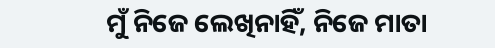ମୁଁ ନିଜେ ଲେଖିନାହିଁ, ନିଜେ ମାତା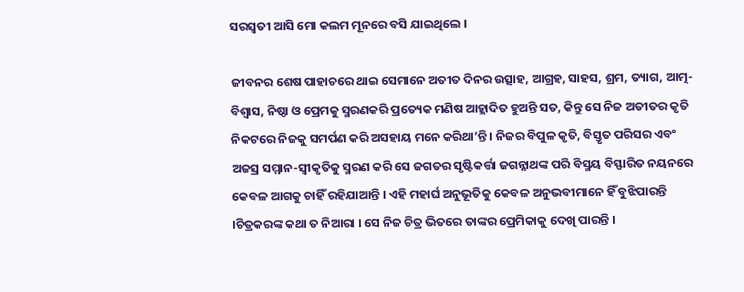ସରସ୍ଵତୀ ଆସି ମୋ କଲମ ମୂନରେ ବସି ଯାଇଥିଲେ ।

ଜୀବନର ଶେଷ ପାହାଚରେ ଥାଇ ସେମାନେ ଅତୀତ ଦିନର ଉତ୍ସାହ, ଆଗ୍ରହ, ସାହସ, ଶ୍ରମ, ତ୍ୟାଗ, ଆତ୍ମ-ବିଶ୍ୱାସ, ନିଷ୍ଠା ଓ ପ୍ରେମକୁ ସ୍ମରଣକରି ପ୍ରତ୍ୟେକ ମଣିଷ ଆହ୍ଲାଦିତ ହୁଅନ୍ତି ସତ, କିନ୍ତୁ ସେ ନିଜ ଅତୀତର କୃତି ନିକଟରେ ନିଜକୁ ସମର୍ପଣ କରି ଅସହାୟ ମନେ କରିଥା’ନ୍ତି । ନିଜର ବିପୁଳ କୃତି, ବିସ୍ତୃତ ପରିସର ଏବଂ ଅଜସ୍ର ସମ୍ମାନ-ସ୍ଵୀକୃତିକୁ ସ୍ମରଣ କରି ସେ ଜଗତର ସୃଷ୍ଟିକର୍ତ୍ତା ଜଗନ୍ନାଥଙ୍କ ପରି ବିସ୍ମୟ ବିସ୍ଫାରିତ ନୟନରେ କେବଳ ଆଗକୁ ଚାହିଁ ରହିଯାଆନ୍ତି । ଏହି ମହାର୍ଘ ଅନୁଭୂତିକୁ କେବଳ ଅନୁଭବୀମାନେ ହିଁ ବୁଝିପାରନ୍ତି ।ଚିତ୍ରକରଙ୍କ କଥା ତ ନିଆରା । ସେ ନିଜ ଚିତ୍ର ଭିତରେ ତାଙ୍କର ପ୍ରେମିକାକୁ ଦେଖି ପାରନ୍ତି ।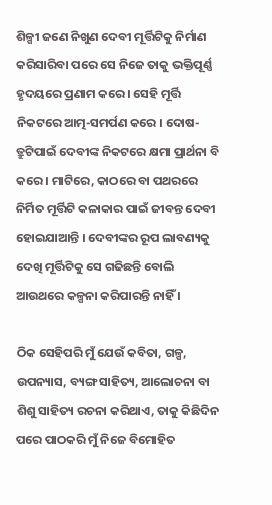ଶିଳ୍ପୀ ଜଣେ ନିଖୁଣ ଦେବୀ ମୂର୍ତ୍ତିଟିକୁ ନିର୍ମାଣ କରିସାରିବା ପରେ ସେ ନିଜେ ତାକୁ ଭକ୍ତିପୂର୍ଣ୍ଣ ହୃଦୟରେ ପ୍ରଣାମ କରେ । ସେହି ମୂର୍ତ୍ତି ନିକଟରେ ଆତ୍ମ-ସମର୍ପଣ କରେ । ଦୋଷ-ତ୍ରୁଟିପାଇଁ ଦେବୀଙ୍କ ନିକଟରେ କ୍ଷମା ପ୍ରାର୍ଥନା ବି କରେ । ମାଟିରେ, କାଠରେ ବା ପଥରରେ ନିର୍ମିତ ମୂର୍ତ୍ତିଟି କଳାକାର ପାଇଁ ଜୀବନ୍ତ ଦେବୀ ହୋଇଯାଆନ୍ତି । ଦେବୀଙ୍କର ରୂପ ଲାବଣ୍ୟକୁ ଦେଖି ମୂର୍ତ୍ତିଟିକୁ ସେ ଗଢିଛନ୍ତି ବୋଲି ଆଉଥରେ କଳ୍ପନା କରିପାରନ୍ତି ନାହିଁ ।

ଠିକ ସେହିପରି ମୁଁ ଯେଉଁ କବିତା, ଗଳ୍ପ, ଉପନ୍ୟାସ, ବ୍ୟଙ୍ଗ ସାହିତ୍ୟ, ଆଲୋଚନା ବା ଶିଶୁ ସାହିତ୍ୟ ରଚନା କରିଥାଏ, ତାକୁ କିଛିଦିନ ପରେ ପାଠକରି ମୁଁ ନିଜେ ବିମୋହିତ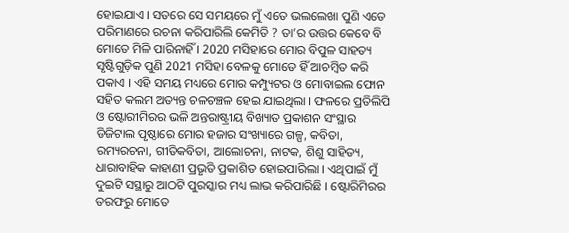ହୋଇଯାଏ । ସତରେ ସେ ସମୟରେ ମୁଁ ଏତେ ଭଲଲେଖା ପୁଣି ଏତେ ପରିମାଣରେ ରଚନା କରିପାରିଲି କେମିତି ? ତା’ର ଉତ୍ତର କେବେ ବି ମୋତେ ମିଳି ପାରିନାହିଁ । 2020 ମସିହାରେ ମୋର ବିପୁଳ ସାହତ୍ୟ ସୃଷ୍ଟିଗୁଡ଼ିକ ପୁଣି 2021 ମସିହା ବେଳକୁ ମୋତେ ହିଁ ଆଚମ୍ବିତ କରି ପକାଏ । ଏହି ସମୟ ମଧ୍ୟରେ ମୋର କମ୍ପ୍ୟୁଟର ଓ ମୋବାଇଲ ଫୋନ ସହିତ କଲମ ଅତ୍ୟନ୍ତ ଚଳଚଞ୍ଚଳ ହେଇ ଯାଇଥିଲା । ଫଳରେ ପ୍ରତିଲିପି ଓ ଷ୍ଟୋରୀମିରର ଭଳି ଅନ୍ତରାଷ୍ଟ୍ରୀୟ ବିଖ୍ୟାତ ପ୍ରକାଶନ ସଂସ୍ଥାର ଡିଜିଟାଲ ପୃଷ୍ଠାରେ ମୋର ହଜାର ସଂଖ୍ୟାରେ ଗଳ୍ପ, କବିତା, ରମ୍ୟରଚନା, ଗୀତିକବିତା, ଆଲୋଚନା, ନାଟକ, ଶିଶୁ ସାହିତ୍ୟ, ଧାରାବାହିକ କାହାଣୀ ପ୍ରଭୃତି ପ୍ରକାଶିତ ହୋଇପାରିଲା । ଏଥିପାଇଁ ମୁଁ ଦୁଇଟି ସସ୍ଥାରୁ ଆଠଟି ପୁରସ୍କାର ମଧ୍ୟ ଲାଭ କରିପାରିଛି । ଷ୍ଟୋରିମିରର ତରଫରୁ ମୋତେ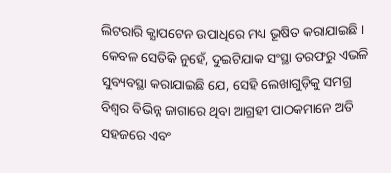ଲିଟରାରି କ୍ଯାପଟେନ ଉପାଧିରେ ମଧ୍ୟ ଭୂଷିତ କରାଯାଇଛି । କେବଳ ସେତିକି ନୁହେଁ, ଦୁଇଟିଯାକ ସଂସ୍ଥା ତରଫରୁ ଏଭଳି ସୁବ୍ୟବସ୍ଥା କରାଯାଇଛି ଯେ, ସେହି ଲେଖାଗୁଡ଼ିକୁ ସମଗ୍ର ବିଶ୍ଵର ବିଭିନ୍ନ ଜାଗାରେ ଥିବା ଆଗ୍ରହୀ ପାଠକମାନେ ଅତି ସହଜରେ ଏବଂ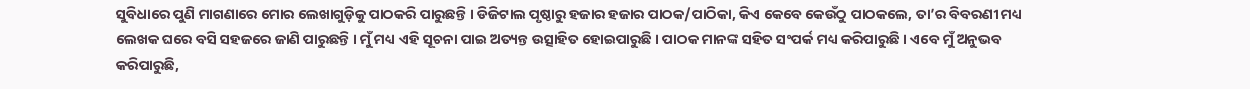ସୁବିଧାରେ ପୁଣି ମାଗଣାରେ ମୋର ଲେଖାଗୁଡ଼ିକୁ ପାଠକରି ପାରୁଛନ୍ତି । ଡିଜିଟାଲ ପୃଷ୍ଠାରୁ ହଜାର ହଜାର ପାଠକ/ପାଠିକା, କିଏ କେବେ କେଉଁଠୁ ପାଠକଲେ, ତା’ର ବିବରଣୀ ମଧ୍ୟ ଲେଖକ ଘରେ ବସି ସହଜରେ ଜାଣି ପାରୁଛନ୍ତି । ମୁଁ ମଧ୍ୟ ଏହି ସୂଚନା ପାଇ ଅତ୍ୟନ୍ତ ଉତ୍ସାହିତ ହୋଇପାରୁଛି । ପାଠକ ମାନଙ୍କ ସହିତ ସଂପର୍କ ମଧ୍ୟ କରିପାରୁଛି । ଏବେ ମୁଁ ଅନୁଭବ କରିପାରୁଛି,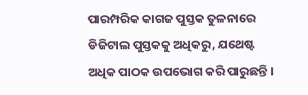ପାରମ୍ପରିକ କାଗଜ ପୁସ୍ତକ ତୁଳନାରେ ଡିଜିଟାଲ ପୁସ୍ତକକୁ ଅଧିକରୁ, ଯଥେଷ୍ଟ ଅଧିକ ପାଠକ ଉପଭୋଗ କରି ପାରୁଛନ୍ତି ।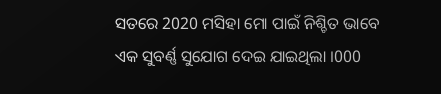ସତରେ 2020 ମସିହା ମୋ ପାଇଁ ନିଶ୍ଚିତ ଭାବେ ଏକ ସୁବର୍ଣ୍ଣ ସୁଯୋଗ ଦେଇ ଯାଇଥିଲା ।000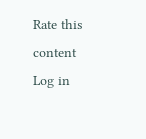Rate this content
Log in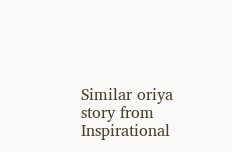Similar oriya story from Inspirational